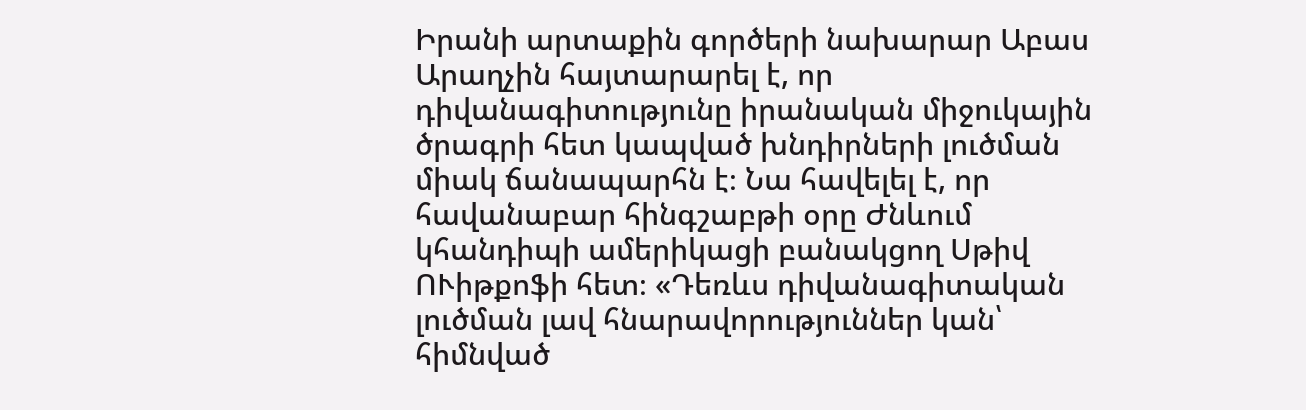Իրանի արտաքին գործերի նախարար Աբաս Արաղչին հայտարարել է, որ դիվանագիտությունը իրանական միջուկային ծրագրի հետ կապված խնդիրների լուծման միակ ճանապարհն է։ Նա հավելել է, որ հավանաբար հինգշաբթի օրը Ժնևում կհանդիպի ամերիկացի բանակցող Սթիվ ՈՒիթքոֆի հետ։ «Դեռևս դիվանագիտական լուծման լավ հնարավորություններ կան՝ հիմնված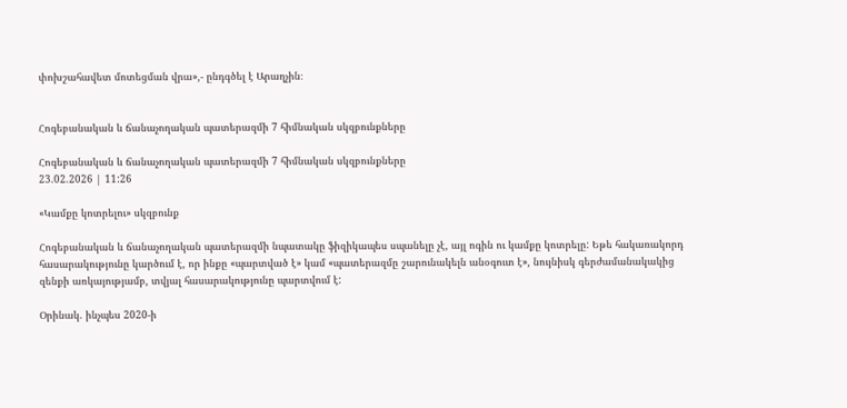փոխշահավետ մոտեցման վրա»,- ընդգծել է Արաղչին։


Հոգեբանական և ճանաչողական պատերազմի 7 հիմնական սկզբունքները

Հոգեբանական և ճանաչողական պատերազմի 7 հիմնական սկզբունքները
23.02.2026 | 11:26

«Կամքը կոտրելու» սկզբունք

Հոգեբանական և ճանաչողական պատերազմի նպատակը ֆիզիկապես սպանելը չէ, այլ ոգին ու կամքը կոտրելը: Եթե հակառակորդ հասարակությունը կարծում է, որ ինքը «պարտված է» կամ «պատերազմը շարունակելն անօգուտ է», նույնիսկ գերժամանակակից զենքի առկայությամբ, տվյալ հասարակությունը պարտվում է:

Օրինակ. ինչպես 2020-ի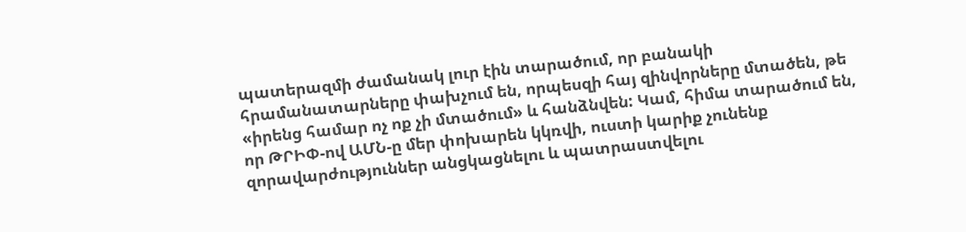պատերազմի ժամանակ լուր էին տարածում, որ բանակի հրամանատարները փախչում են, որպեսզի հայ զինվորները մտածեն, թե «իրենց համար ոչ ոք չի մտածում» և հանձնվեն: Կամ, հիմա տարածում են, որ ԹՐԻՓ-ով ԱՄՆ-ը մեր փոխարեն կկռվի, ուստի կարիք չունենք զորավարժություններ անցկացնելու և պատրաստվելու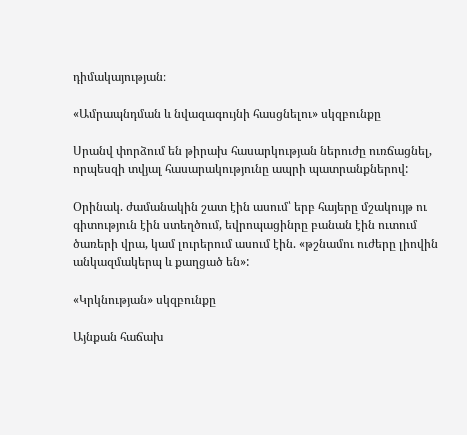դիմակայության։

«Ամրապնդման և նվազագույնի հասցնելու» սկզբունքը

Սրանվ փորձում են թիրախ հասարկության ներուժը ուռճացնել, որպեսզի տվյալ հասարակությունը ապրի պատրանքներով:

Օրինակ. ժամանակին շատ էին ասում՝ երբ հայերը մշակույթ ու գիտություն էին ստեղծում, եվրոպացինրը բանան էին ուտում ծառերի վրա, կամ լուրերում ասում էին. «թշնամու ուժերը լիովին անկազմակերպ և քաղցած են»:

«Կրկնության» սկզբունքը

Այնքան հաճախ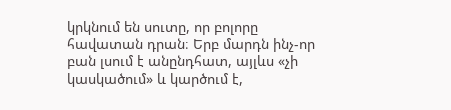կրկնում են սուտը, որ բոլորը հավատան դրան։ Երբ մարդն ինչ-որ բան լսում է անընդհատ, այլևս «չի կասկածում» և կարծում է,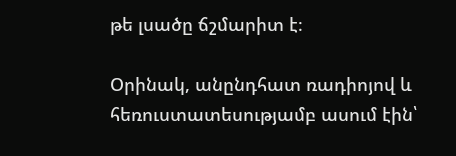թե լսածը ճշմարիտ է։

Օրինակ, անընդհատ ռադիոյով և հեռուստատեսությամբ ասում էին՝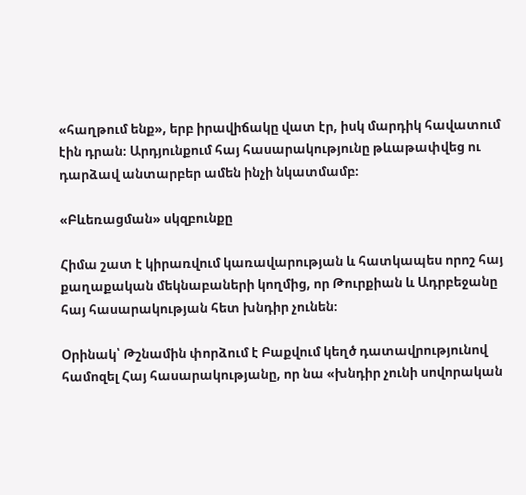«հաղթում ենք», երբ իրավիճակը վատ էր, իսկ մարդիկ հավատում էին դրան։ Արդյունքում հայ հասարակությունը թևաթափվեց ու դարձավ անտարբեր ամեն ինչի նկատմամբ։

«Բևեռացման» սկզբունքը

Հիմա շատ է կիրառվում կառավարության և հատկապես որոշ հայ քաղաքական մեկնաբաների կողմից, որ Թուրքիան և Ադրբեջանը հայ հասարակության հետ խնդիր չունեն։

Օրինակ՝ Թշնամին փորձում է Բաքվում կեղծ դատավրությունով համոզել Հայ հասարակությանը, որ նա «խնդիր չունի սովորական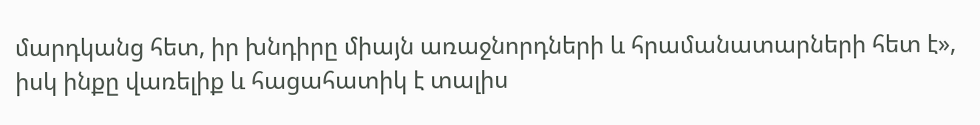մարդկանց հետ, իր խնդիրը միայն առաջնորդների և հրամանատարների հետ է», իսկ ինքը վառելիք և հացահատիկ է տալիս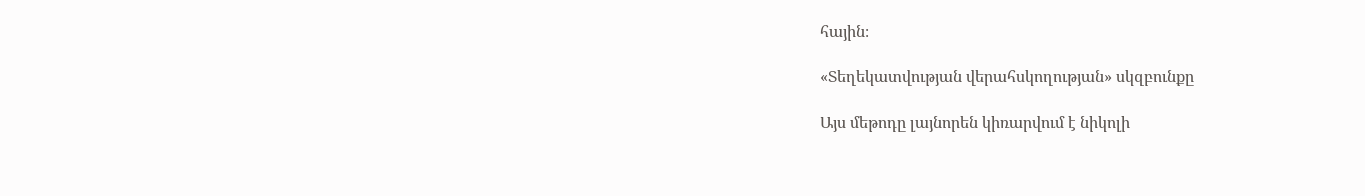հային։

«Տեղեկատվության վերահսկողության» սկզբունքը

Այս մեթոդը լայնորեն կիռարվում է նիկոլի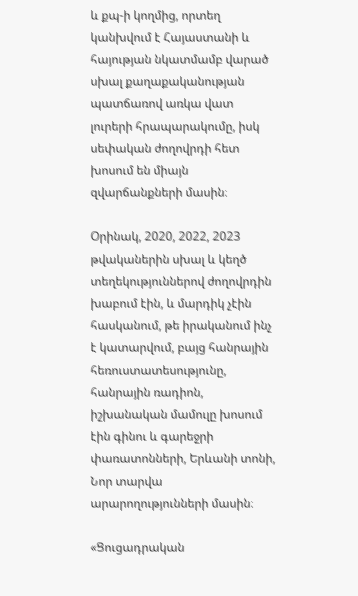և քպ-ի կողմից, որտեղ կանխվում է Հայաստանի և հայության նկատմամբ վարած սխալ քաղաքականության պատճառով առկա վատ լուրերի հրապարակումը, իսկ սեփական ժողովրդի հետ խոսում են միայն զվարճանքների մասին։

Օրինակ, 2020, 2022, 2023 թվականերին սխալ և կեղծ տեղեկություններով ժողովրդին խաբում էին, և մարդիկ չէին հասկանում, թե իրականում ինչ է կատարվում, բայց հանրային հեռուստատեսությունը, հանրային ռադիոն, իշխանական մամուլը խոսում էին գինու և գարեջրի փառատոնների, Երևանի տոնի, Նոր տարվա արարողությունների մասին։

«Ցուցադրական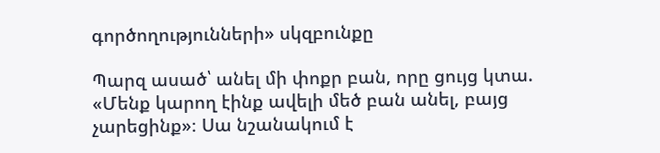գործողությունների» սկզբունքը

Պարզ ասած՝ անել մի փոքր բան, որը ցույց կտա. «Մենք կարող էինք ավելի մեծ բան անել, բայց չարեցինք»։ Սա նշանակում է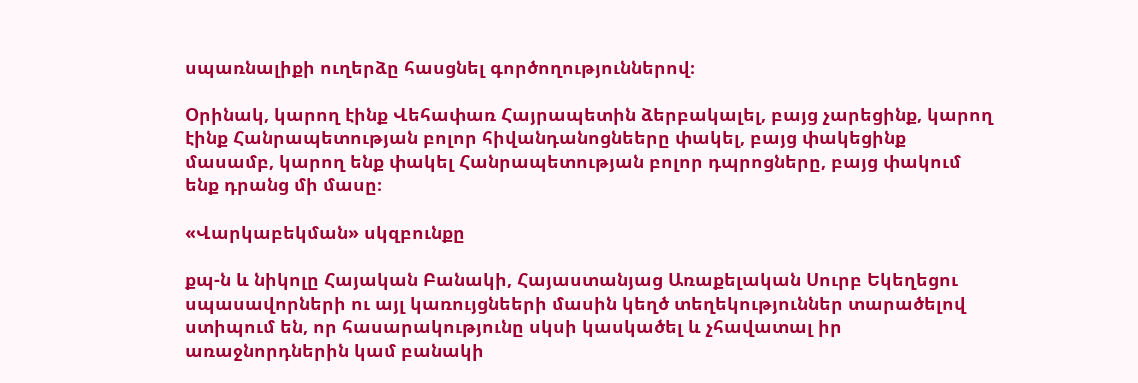սպառնալիքի ուղերձը հասցնել գործողություններով։

Օրինակ, կարող էինք Վեհափառ Հայրապետին ձերբակալել, բայց չարեցինք, կարող էինք Հանրապետության բոլոր հիվանդանոցնեերը փակել, բայց փակեցինք մասամբ, կարող ենք փակել Հանրապետության բոլոր դպրոցները, բայց փակում ենք դրանց մի մասը։

«Վարկաբեկման» սկզբունքը

քպ-ն և նիկոլը Հայական Բանակի, Հայաստանյաց Առաքելական Սուրբ Եկեղեցու սպասավորների ու այլ կառույցնեերի մասին կեղծ տեղեկություններ տարածելով ստիպում են, որ հասարակությունը սկսի կասկածել և չհավատալ իր առաջնորդներին կամ բանակի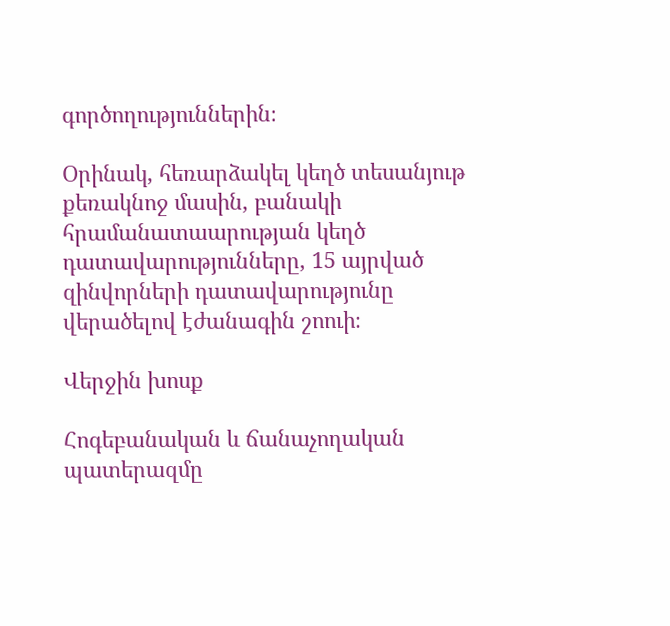գործողություններին։

Օրինակ, հեռարձակել կեղծ տեսանյութ քեռակնոջ մասին, բանակի հրամանատաարության կեղծ դատավարությունները, 15 այրված զինվորների դատավարությունը վերածելով էժանագին շոուի։

Վերջին խոսք

Հոգեբանական և ճանաչողական պատերազմը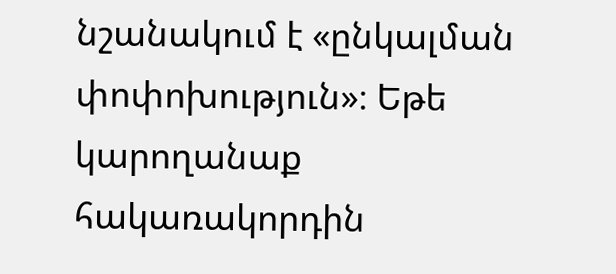նշանակում է «ընկալման փոփոխություն»։ Եթե կարողանաք հակառակորդին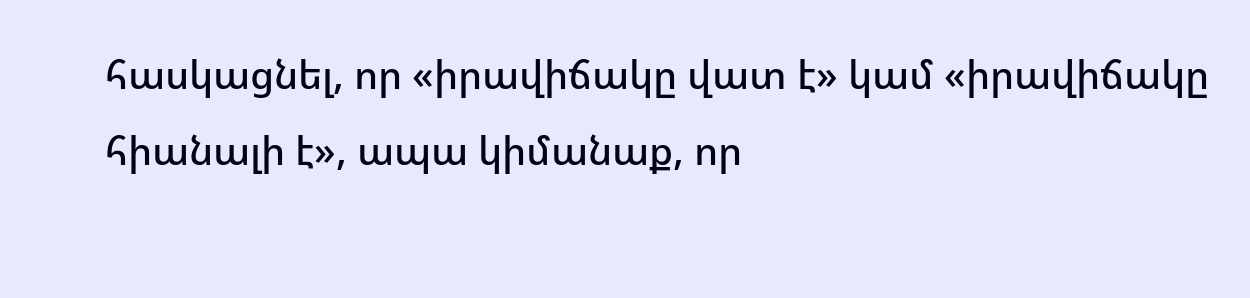հասկացնել, որ «իրավիճակը վատ է» կամ «իրավիճակը հիանալի է», ապա կիմանաք, որ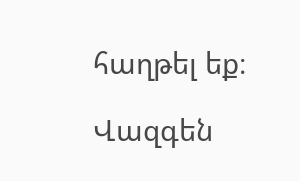հաղթել եք։

Վազգեն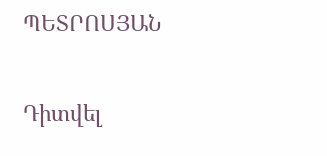ՊԵՏՐՈՍՅԱՆ

Դիտվել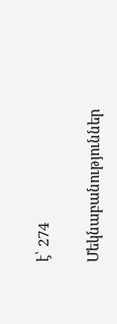է՝ 274

Մեկնաբանություններ